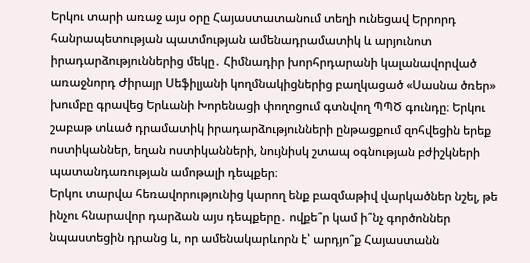Երկու տարի առաջ այս օրը Հայաստատանում տեղի ունեցավ Երրորդ հանրապետության պատմության ամենադրամատիկ և արյունոտ իրադարձություններից մեկը․ Հիմնադիր խորհրդարանի կալանավորված առաջնորդ Ժիրայր Սեֆիլյանի կողմնակիցներից բաղկացած «Սասնա ծռեր» խումբը գրավեց Երևանի Խորենացի փողոցում գտնվող ՊՊԾ գունդը։ Երկու շաբաթ տևած դրամատիկ իրադարձությունների ընթացքում զոհվեցին երեք ոստիկաններ, եղան ոստիկանների, նույնիսկ շտապ օգնության բժիշկների պատանդառության ամոթալի դեպքեր։
Երկու տարվա հեռավորությունից կարող ենք բազմաթիվ վարկածներ նշել, թե ինչու հնարավոր դարձան այս դեպքերը․ ովքե՞ր կամ ի՞նչ գործոններ նպաստեցին դրանց և, որ ամենակարևորն է՝ արդյո՞ք Հայաստանն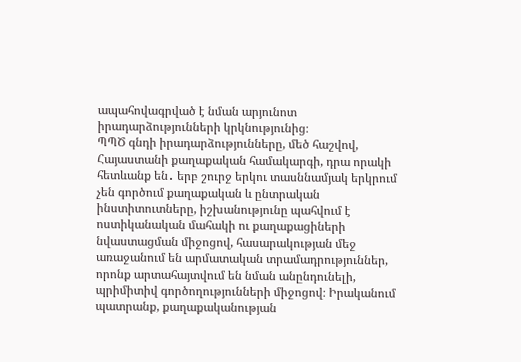ապահովագրված է նման արյունոտ իրադարձությունների կրկնությունից։
ՊՊԾ գնդի իրադարձությունները, մեծ հաշվով, Հայաստանի քաղաքական համակարգի, դրա որակի հետևանք են․ երբ շուրջ երկու տասննամյակ երկրում չեն գործում քաղաքական և ընտրական ինստիտուտները, իշխանությունը պահվում է ոստիկանական մահակի ու քաղաքացիների նվաստացման միջոցով, հասարակության մեջ առաջանում են արմատական տրամադրություններ, որոնք արտահայտվում են նման անընդունելի, պրիմիտիվ գործողությունների միջոցով։ Իրականում պատրանք, քաղաքականության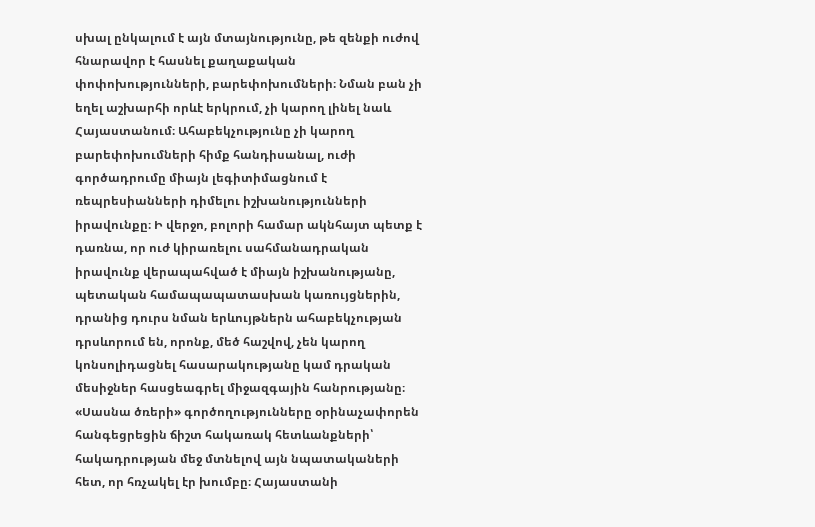սխալ ընկալում է այն մտայնությունը, թե զենքի ուժով հնարավոր է հասնել քաղաքական փոփոխությունների, բարեփոխումների։ Նման բան չի եղել աշխարհի որևէ երկրում, չի կարող լինել նաև Հայաստանում։ Ահաբեկչությունը չի կարող բարեփոխումների հիմք հանդիսանալ, ուժի գործադրումը միայն լեգիտիմացնում է ռեպրեսիանների դիմելու իշխանությունների իրավունքը։ Ի վերջո, բոլորի համար ակնհայտ պետք է դառնա, որ ուժ կիրառելու սահմանադրական իրավունք վերապահված է միայն իշխանությանը, պետական համապապատասխան կառույցներին, դրանից դուրս նման երևույթներն ահաբեկչության դրսևորում են, որոնք, մեծ հաշվով, չեն կարող կոնսոլիդացնել հասարակությանը կամ դրական մեսիջներ հասցեագրել միջազգային հանրությանը։
«Սասնա ծռերի» գործողությունները օրինաչափորեն հանգեցրեցին ճիշտ հակառակ հետևանքների՝ հակադրության մեջ մտնելով այն նպատակաների հետ, որ հռչակել էր խումբը։ Հայաստանի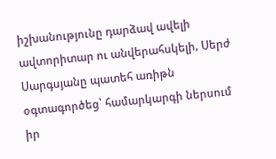իշխանությունը դարձավ ավելի ավտորիտար ու անվերահսկելի, Սերժ Սարգսյանը պատեհ առիթն օգտագործեց՝ համարկարգի ներսում իր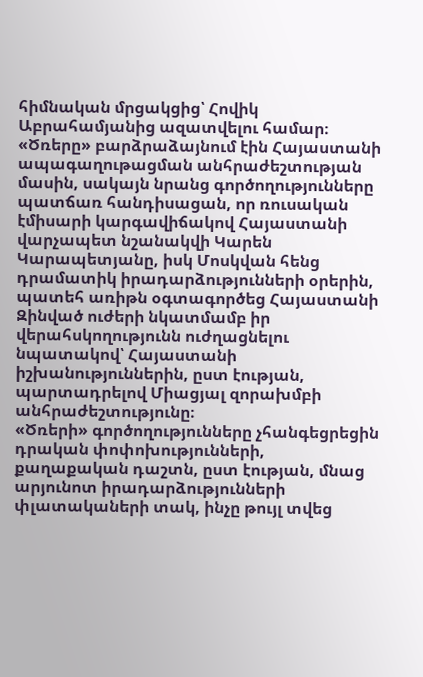հիմնական մրցակցից՝ Հովիկ Աբրահամյանից ազատվելու համար։ «Ծռերը» բարձրաձայնում էին Հայաստանի ապագաղութացման անհրաժեշտության մասին, սակայն նրանց գործողությունները պատճառ հանդիսացան, որ ռուսական էմիսարի կարգավիճակով Հայաստանի վարչապետ նշանակվի Կարեն Կարապետյանը, իսկ Մոսկվան հենց դրամատիկ իրադարձությունների օրերին, պատեհ առիթն օգտագործեց Հայաստանի Զինված ուժերի նկատմամբ իր վերահսկողությունն ուժղացնելու նպատակով՝ Հայաստանի իշխանություններին, ըստ էության, պարտադրելով Միացյալ զորախմբի անհրաժեշտությունը։
«Ծռերի» գործողությունները չհանգեցրեցին դրական փոփոխությունների, քաղաքական դաշտն, ըստ էության, մնաց արյունոտ իրադարձությունների փլատակաների տակ, ինչը թույլ տվեց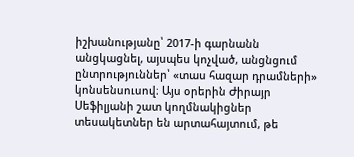իշխանությանը՝ 2017-ի գարնանն անցկացնել, այսպես կոչված, անցնցում ընտրություններ՝ «տաս հազար դրամների» կոնսենսուսով։ Այս օրերին Ժիրայր Սեֆիլյանի շատ կողմնակիցներ տեսակետներ են արտահայտում, թե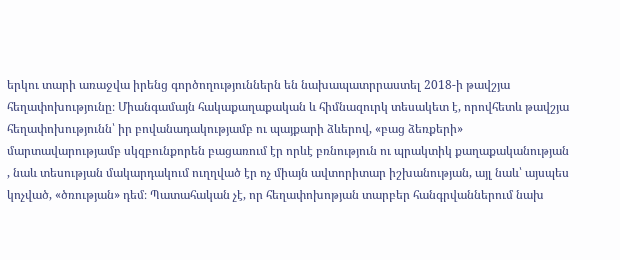երկու տարի առաջվա իրենց գործողություններն են նախապատրրաստել 2018-ի թավշյա հեղափոխությունը։ Միանգամայն հակաքաղաքական և հիմնազուրկ տեսակետ է, որովհետև թավշյա հեղափոխությունն՝ իր բովանադակությամբ ու պայքարի ձևերով, «բաց ձեռքերի» մարտավարությամբ սկզբունքորեն բացառում էր որևէ բռնություն ու պրակտիկ քաղաքականության , նաև տեսության մակարդակում ուղղված էր ոչ միայն ավտորիտար իշխանության, այլ նաև՝ այսպես կոչված, «ծռության» դեմ։ Պատահական չէ, որ հեղափոխոթյան տարբեր հանգրվաններում նախ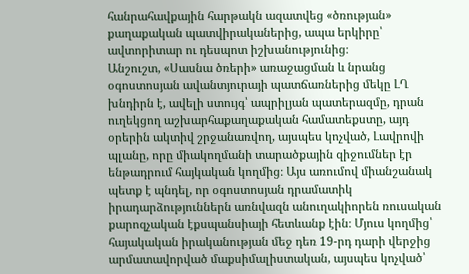հանրահավքային հարթակն ազատվեց «ծռության» քաղաքական պատվիրականերից, ապա երկիրը՝ ավտորիտար ու դեսպոտ իշխանությունից։
Անշուշտ, «Սասնա ծռերի» առաջացման և նրանց օգոստոսյան ավանտյուրայի պատճառներից մեկը ԼՂ խնդիրն է, ավելի ստույգ՝ ապրիլյան պատերազմը, դրան ուղեկցող աշխարհաքաղաքական համատեքստը, այդ օրերին ակտիվ շրջանառվող, այսպես կոչված, Լավրովի պլանը, որը միակողմանի տարածքային զիջումներ էր ենթադրում հայկական կողմից։ Այս առումով միանշանակ պետք է պնդել, որ օգոստոսյան դրամատիկ իրադարձություններն առնվազն անուղակիորեն ռուսական քարոզչական էքսպանսիայի հետևանք էին։ Մյուս կողմից՝ հայակական իրականության մեջ դեռ 19-րդ դարի վերջից արմատավորված մաքսիմալիստական, այսպես կոչված՝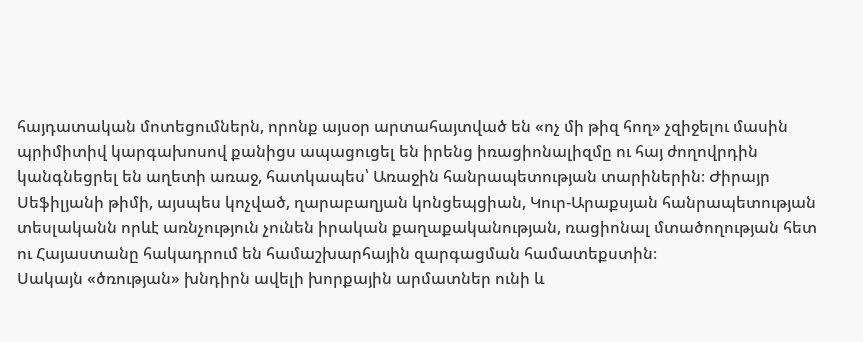հայդատական մոտեցումներն, որոնք այսօր արտահայտված են «ոչ մի թիզ հող» չզիջելու մասին պրիմիտիվ կարգախոսով քանիցս ապացուցել են իրենց իռացիոնալիզմը ու հայ ժողովրդին կանգնեցրել են աղետի առաջ, հատկապես՝ Առաջին հանրապետության տարիներին։ Ժիրայր Սեֆիլյանի թիմի, այսպես կոչված, ղարաբաղյան կոնցեպցիան, Կուր-Արաքսյան հանրապետության տեսլականն որևէ առնչություն չունեն իրական քաղաքականության, ռացիոնալ մտածողության հետ ու Հայաստանը հակադրում են համաշխարհային զարգացման համատեքստին։
Սակայն «ծռության» խնդիրն ավելի խորքային արմատներ ունի և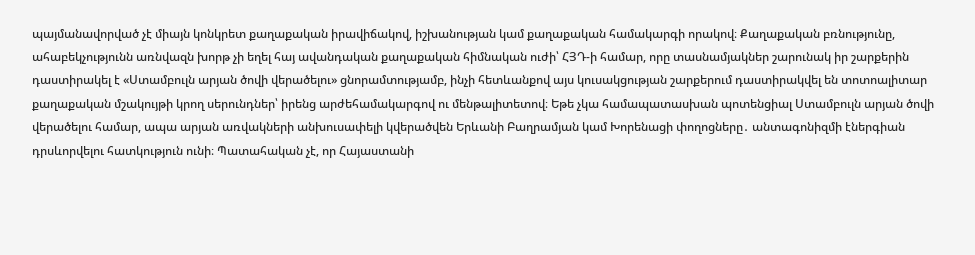պայմանավորված չէ միայն կոնկրետ քաղաքական իրավիճակով, իշխանության կամ քաղաքական համակարգի որակով։ Քաղաքական բռնությունը, ահաբեկչությունն առնվազն խորթ չի եղել հայ ավանդական քաղաքական հիմնական ուժի՝ ՀՅԴ-ի համար, որը տասնամյակներ շարունակ իր շարքերին դաստիրակել է «Ստամբուլն արյան ծովի վերածելու» ցնորամտությամբ, ինչի հետևանքով այս կուսակցության շարքերում դաստիրակվել են տոտոալիտար քաղաքական մշակույթի կրող սերունդներ՝ իրենց արժեհամակարգով ու մենթալիտետով։ Եթե չկա համապատասխան պոտենցիալ Ստամբուլն արյան ծովի վերածելու համար, ապա արյան առվակների անխուսափելի կվերածվեն Երևանի Բաղրամյան կամ Խորենացի փողոցները․ անտագոնիզմի էներգիան դրսևորվելու հատկություն ունի։ Պատահական չէ, որ Հայաստանի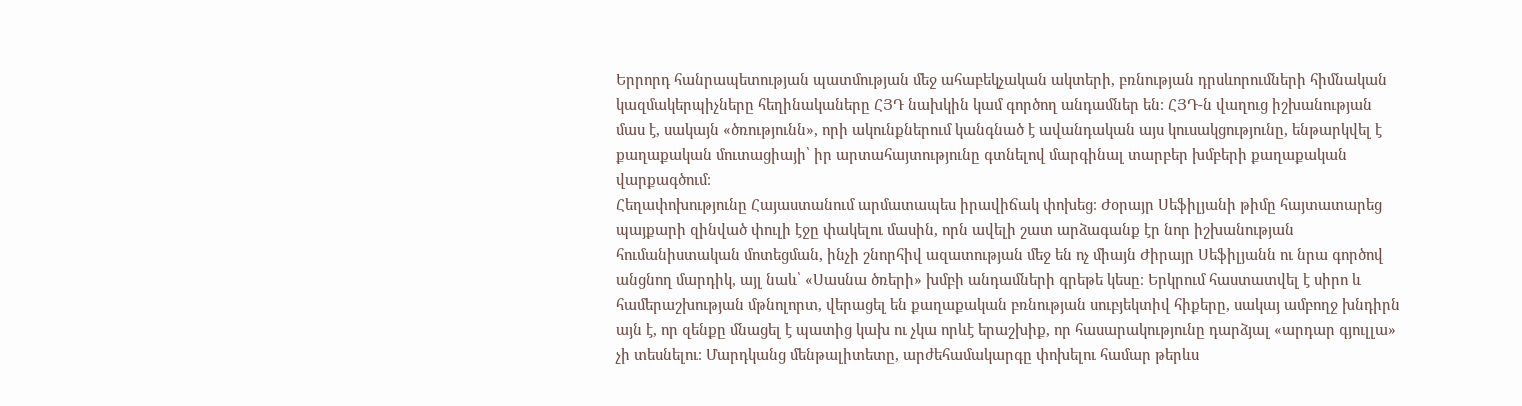Երրորդ հանրապետության պատմության մեջ ահաբեկչական ակտերի, բռնության դրսևորումների հիմնական կազմակերպիչները հեղինակաները ՀՅԴ նախկին կամ գործող անդամներ են։ ՀՅԴ-ն վաղուց իշխանության մաս է, սակայն «ծռությունն», որի ակունքներում կանգնած է ավանդական այս կուսակցությունը, ենթարկվել է քաղաքական մուտացիայի՝ իր արտահայտությունը գտնելով մարգինալ տարբեր խմբերի քաղաքական վարքագծում։
Հեղափոխությունը Հայաստանում արմատապես իրավիճակ փոխեց։ Ժօրայր Սեֆիլյանի թիմը հայտատարեց պայքարի զինված փուլի էջը փակելու մասին, որն ավելի շատ արձագանք էր նոր իշխանության հումանիստական մոտեցման, ինչի շնորհիվ ազատության մեջ են ոչ միայն Ժիրայր Սեֆիլյանն ու նրա գործով անցնող մարդիկ, այլ նաև՝ «Սասնա ծռերի» խմբի անդամների գրեթե կեսը։ Երկրում հաստատվել է սիրո և համերաշխության մթնոլորտ, վերացել են քաղաքական բռնության սուբյեկտիվ հիքերը, սակայ ամբողջ խնդիրն այն է, որ զենքը մնացել է պատից կախ ու չկա որևէ երաշխիք, որ հասարակությունը դարձյալ «արդար գյուլլա» չի տեսնելու։ Մարդկանց մենթալիտետը, արժեհամակարգը փոխելու համար թերևս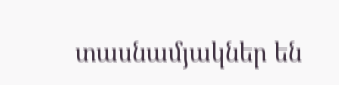տասնամյակներ են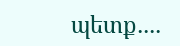պետք․․․․